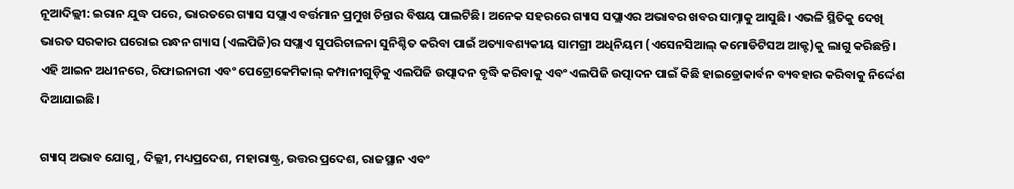ନୂଆଦିଲ୍ଲୀ: ଇରାନ ଯୁଦ୍ଧ ପରେ, ଭାରତରେ ଗ୍ୟାସ ସପ୍ଲାଏ ବର୍ତ୍ତମାନ ପ୍ରମୁଖ ଚିନ୍ତାର ବିଷୟ ପାଲଟିଛି। ଅନେକ ସହରରେ ଗ୍ୟାସ ସପ୍ଲାଏର ଅଭାବର ଖବର ସାମ୍ନାକୁ ଆସୁଛି। ଏଭଳି ସ୍ଥିତିକୁ ଦେଖି ଭାରତ ସରକାର ଘରୋଇ ରନ୍ଧନ ଗ୍ୟାସ (ଏଲପିଜି)ର ସପ୍ଲାଏ ସୁପରିଚାଳନା ସୁନିଶ୍ଚିତ କରିବା ପାଇଁ ଅତ୍ୟାବଶ୍ୟକୀୟ ସାମଗ୍ରୀ ଅଧିନିୟମ (ଏସେନସିଆଲ୍ କମୋଡିଟିସଅ ଆକ୍ଟ)କୁ ଲାଗୁ କରିଛନ୍ତି। ଏହି ଆଇନ ଅଧୀନରେ, ରିଫାଇନାରୀ ଏବଂ ପେଟ୍ରୋକେମିକାଲ୍ କମ୍ପାନୀଗୁଡ଼ିକୁ ଏଲପିଜି ଉତ୍ପାଦନ ବୃଦ୍ଧି କରିବାକୁ ଏବଂ ଏଲପିଜି ଉତ୍ପାଦନ ପାଇଁ କିଛି ହାଇଡ୍ରୋକାର୍ବନ ବ୍ୟବହାର କରିବାକୁ ନିର୍ଦ୍ଦେଶ ଦିଆଯାଇଛି।

ଗ୍ୟାସ୍ ଅଭାବ ଯୋଗୁ, ଦିଲ୍ଲୀ, ମଧ୍ୟପ୍ରଦେଶ, ମହାରାଷ୍ଟ୍ର, ଉତ୍ତର ପ୍ରଦେଶ, ରାଜସ୍ଥାନ ଏବଂ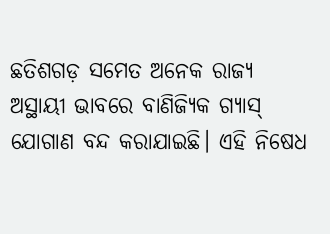ଛତିଶଗଡ଼ ସମେତ ଅନେକ ରାଜ୍ୟ ଅସ୍ଥାୟୀ ଭାବରେ ବାଣିଜ୍ୟିକ ଗ୍ୟାସ୍ ଯୋଗାଣ ବନ୍ଦ କରାଯାଇଛି। ଏହି ନିଷେଧ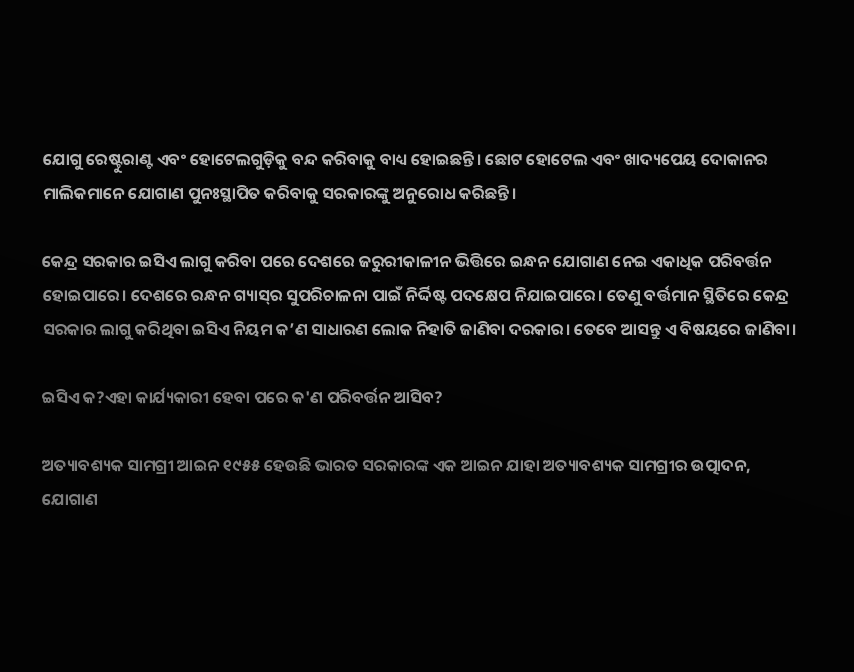ଯୋଗୁ ରେଷ୍ଟୁରାଣ୍ଟ ଏବଂ ହୋଟେଲଗୁଡ଼ିକୁ ବନ୍ଦ କରିବାକୁ ବାଧ୍ୟ ହୋଇଛନ୍ତି। ଛୋଟ ହୋଟେଲ ଏବଂ ଖାଦ୍ୟପେୟ ଦୋକାନର ମାଲିକମାନେ ଯୋଗାଣ ପୁନଃସ୍ଥାପିତ କରିବାକୁ ସରକାରଙ୍କୁ ଅନୁରୋଧ କରିଛନ୍ତି।

କେନ୍ଦ୍ର ସରକାର ଇସିଏ ଲାଗୁ କରିବା ପରେ ଦେଶରେ ଜରୁରୀକାଳୀନ ଭିତ୍ତିରେ ଇନ୍ଧନ ଯୋଗାଣ ନେଇ ଏକାଧିକ ପରିବର୍ତ୍ତନ ହୋଇପାରେ। ଦେଶରେ ରନ୍ଧନ ଗ୍ୟାସ୍‌ର ସୁପରିଚାଳନା ପାଇଁ ନିର୍ଦ୍ଦିଷ୍ଟ ପଦକ୍ଷେପ ନିଯାଇପାରେ। ତେଣୁ ବର୍ତ୍ତମାନ ସ୍ଥିତିରେ କେନ୍ଦ୍ର ସରକାର ଲାଗୁ କରିଥିବା ଇସିଏ ନିୟମ କ’ଣ ସାଧାରଣ ଲୋକ ନିହାତି ଜାଣିବା ଦରକାର। ତେବେ ଆସନ୍ତୁ ଏ ବିଷୟରେ ଜାଣିବା।

ଇସିଏ କ?ଏହା କାର୍ଯ୍ୟକାରୀ ହେବା ପରେ କ'ଣ ପରିବର୍ତ୍ତନ ଆସିବ?

ଅତ୍ୟାବଶ୍ୟକ ସାମଗ୍ରୀ ଆଇନ ୧୯୫୫ ହେଉଛି ଭାରତ ସରକାରଙ୍କ ଏକ ଆଇନ ଯାହା ଅତ୍ୟାବଶ୍ୟକ ସାମଗ୍ରୀର ଉତ୍ପାଦନ, ଯୋଗାଣ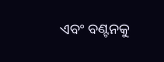ଏବଂ ବଣ୍ଟନକୁ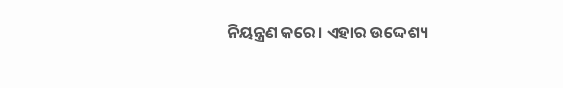ନିୟନ୍ତ୍ରଣ କରେ। ଏହାର ଉଦ୍ଦେଶ୍ୟ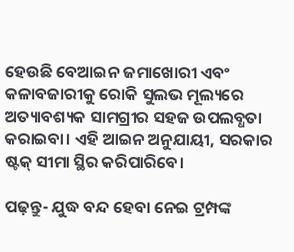ହେଉଛି ବେଆଇନ ଜମାଖୋରୀ ଏବଂ କଳାବଜାରୀକୁ ରୋକି ସୁଲଭ ମୂଲ୍ୟରେ ଅତ୍ୟାବଶ୍ୟକ ସାମଗ୍ରୀର ସହଜ ଉପଲବ୍ଧତା କରାଇବା। ଏହି ଆଇନ ଅନୁଯାୟୀ, ସରକାର ଷ୍ଟକ୍ ସୀମା ସ୍ଥିର କରିପାରିବେ।

ପଢ଼ନ୍ତୁ- ଯୁଦ୍ଧ ବନ୍ଦ ହେବା ନେଇ ଟ୍ରମ୍ପଙ୍କ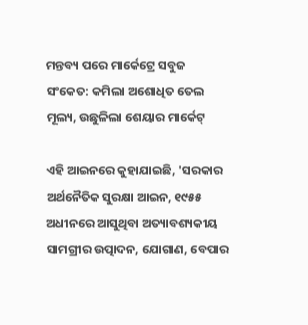ମନ୍ତବ୍ୟ ପରେ ମାର୍କେଟ୍ରେ ସବୁଜ ସଂକେତ: କମିଲା ଅଶୋଧିତ ତେଲ ମୂଲ୍ୟ, ଉଛୁଳିଲା ଶେୟାର ମାର୍କେଟ୍

ଏହି ଆଇନରେ କୁହାଯାଇଛି, 'ସରକାର ଅର୍ଥନୈତିକ ସୁରକ୍ଷା ଆଇନ, ୧୯୫୫ ଅଧୀନରେ ଆସୁଥିବା ଅତ୍ୟାବଶ୍ୟକୀୟ ସାମଗ୍ରୀର ଉତ୍ପାଦନ, ଯୋଗାଣ, ବେପାର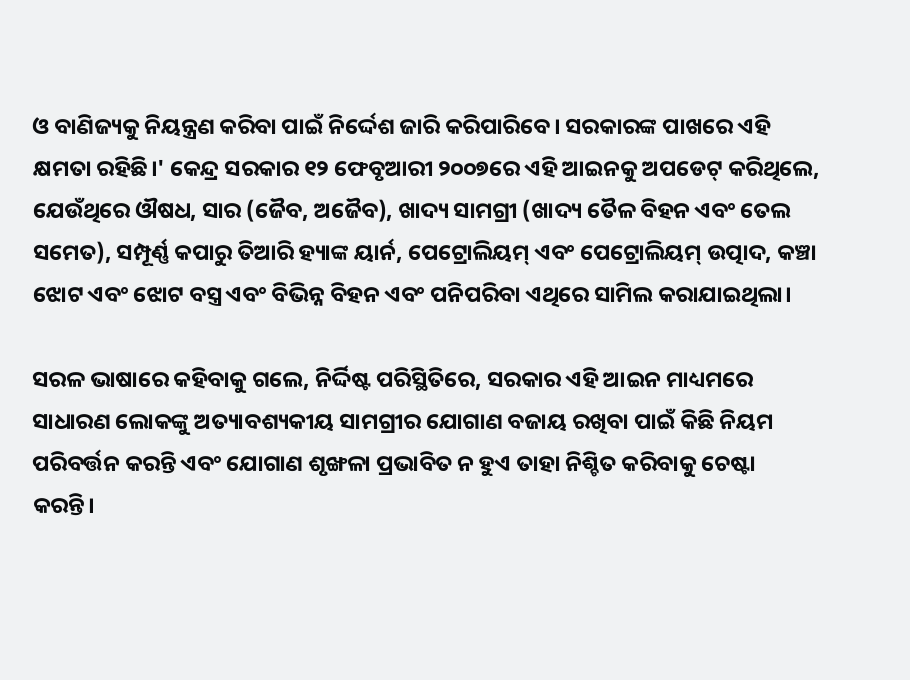ଓ ବାଣିଜ୍ୟକୁ ନିୟନ୍ତ୍ରଣ କରିବା ପାଇଁ ନିର୍ଦ୍ଦେଶ ଜାରି କରିପାରିବେ। ସରକାରଙ୍କ ପାଖରେ ଏହି କ୍ଷମତା ରହିଛି।' କେନ୍ଦ୍ର ସରକାର ୧୨ ଫେବୃଆରୀ ୨୦୦୭ରେ ଏହି ଆଇନକୁ ଅପଡେଟ୍ କରିଥିଲେ, ଯେଉଁଥିରେ ଔଷଧ, ସାର (ଜୈବ, ଅଜୈବ), ଖାଦ୍ୟ ସାମଗ୍ରୀ (ଖାଦ୍ୟ ତୈଳ ବିହନ ଏବଂ ତେଲ ସମେତ), ସମ୍ପୂର୍ଣ୍ଣ କପାରୁ ତିଆରି ହ୍ୟାଙ୍କ ୟାର୍ନ, ପେଟ୍ରୋଲିୟମ୍ ଏବଂ ପେଟ୍ରୋଲିୟମ୍ ଉତ୍ପାଦ, କଞ୍ଚା ଝୋଟ ଏବଂ ଝୋଟ ବସ୍ତ୍ର ଏବଂ ବିଭିନ୍ନ ବିହନ ଏବଂ ପନିପରିବା ଏଥିରେ ସାମିଲ କରାଯାଇଥିଲା।

ସରଳ ଭାଷାରେ କହିବାକୁ ଗଲେ, ନିର୍ଦ୍ଦିଷ୍ଟ ପରିସ୍ଥିତିରେ, ସରକାର ଏହି ଆଇନ ମାଧ୍ୟମରେ ସାଧାରଣ ଲୋକଙ୍କୁ ଅତ୍ୟାବଶ୍ୟକୀୟ ସାମଗ୍ରୀର ଯୋଗାଣ ବଜାୟ ରଖିବା ପାଇଁ କିଛି ନିୟମ ପରିବର୍ତ୍ତନ କରନ୍ତି ଏବଂ ଯୋଗାଣ ଶୃଙ୍ଖଳା ପ୍ରଭାବିତ ନ ହୁଏ ତାହା ନିଶ୍ଚିତ କରିବାକୁ ଚେଷ୍ଟା କରନ୍ତି।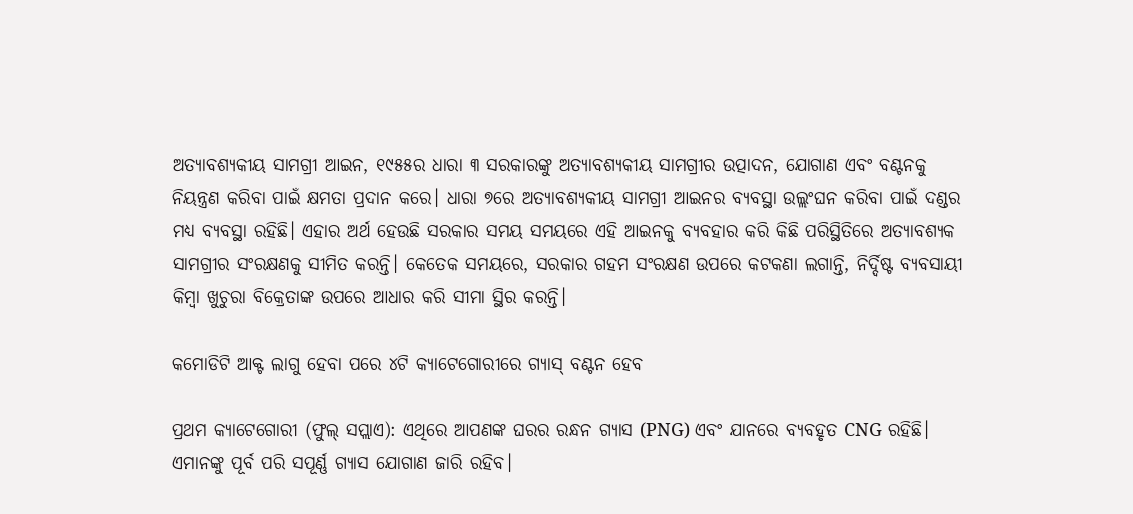ଅତ୍ୟାବଶ୍ୟକୀୟ ସାମଗ୍ରୀ ଆଇନ, ୧୯୫୫ର ଧାରା ୩ ସରକାରଙ୍କୁ ଅତ୍ୟାବଶ୍ୟକୀୟ ସାମଗ୍ରୀର ଉତ୍ପାଦନ, ଯୋଗାଣ ଏବଂ ବଣ୍ଟନକୁ ନିୟନ୍ତ୍ରଣ କରିବା ପାଇଁ କ୍ଷମତା ପ୍ରଦାନ କରେ। ଧାରା ୭ରେ ଅତ୍ୟାବଶ୍ୟକୀୟ ସାମଗ୍ରୀ ଆଇନର ବ୍ୟବସ୍ଥା ଉଲ୍ଲଂଘନ କରିବା ପାଇଁ ଦଣ୍ଡର ମଧ୍ୟ ବ୍ୟବସ୍ଥା ରହିଛି। ଏହାର ଅର୍ଥ ହେଉଛି ସରକାର ସମୟ ସମୟରେ ଏହି ଆଇନକୁ ବ୍ୟବହାର କରି କିଛି ପରିସ୍ଥିତିରେ ଅତ୍ୟାବଶ୍ୟକ ସାମଗ୍ରୀର ସଂରକ୍ଷଣକୁ ସୀମିତ କରନ୍ତି। କେତେକ ସମୟରେ, ସରକାର ଗହମ ସଂରକ୍ଷଣ ଉପରେ କଟକଣା ଲଗାନ୍ତି, ନିର୍ଦ୍ଦିଷ୍ଟ ବ୍ୟବସାୟୀ କିମ୍ବା ଖୁଚୁରା ବିକ୍ରେତାଙ୍କ ଉପରେ ଆଧାର କରି ସୀମା ସ୍ଥିର କରନ୍ତି।

କମୋଡିଟି ଆକ୍ଟ ଲାଗୁ ହେବା ପରେ ୪ଟି କ୍ୟାଟେଗୋରୀରେ ଗ୍ୟାସ୍ ବଣ୍ଟନ ହେବ

ପ୍ରଥମ କ୍ୟାଟେଗୋରୀ (ଫୁଲ୍ ସପ୍ଲାଏ): ଏଥିରେ ଆପଣଙ୍କ ଘରର ରନ୍ଧନ ଗ୍ୟାସ (PNG) ଏବଂ ଯାନରେ ବ୍ୟବହୃତ CNG ରହିଛି। ଏମାନଙ୍କୁ ପୂର୍ବ ପରି ସପୂର୍ଣ୍ଣ ଗ୍ୟାସ ଯୋଗାଣ ଜାରି ରହିବ।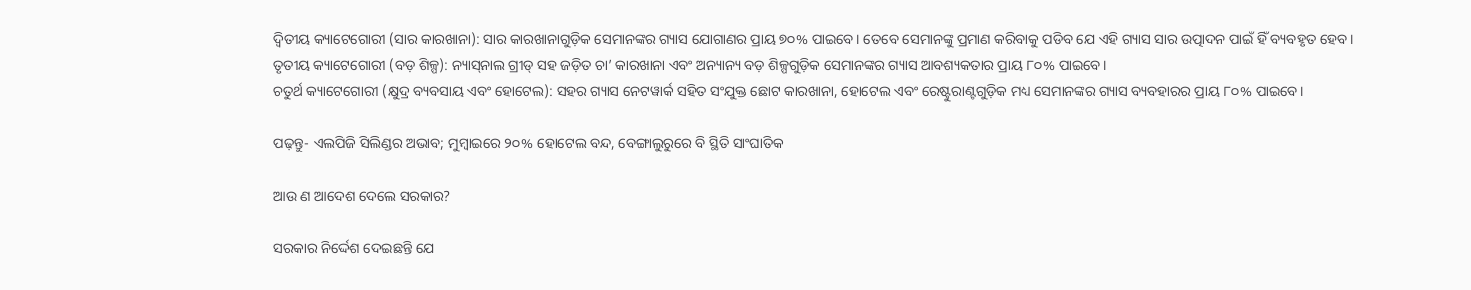ଦ୍ୱିତୀୟ କ୍ୟାଟେଗୋରୀ (ସାର କାରଖାନା): ସାର କାରଖାନାଗୁଡ଼ିକ ସେମାନଙ୍କର ଗ୍ୟାସ ଯୋଗାଣର ପ୍ରାୟ ୭୦% ପାଇବେ। ତେବେ ସେମାନଙ୍କୁ ପ୍ରମାଣ କରିବାକୁ ପଡିବ ଯେ ଏହି ଗ୍ୟାସ ସାର ଉତ୍ପାଦନ ପାଇଁ ହିଁ ବ୍ୟବହୃତ ହେବ।
ତୃତୀୟ କ୍ୟାଟେଗୋରୀ (ବଡ଼ ଶିଳ୍ପ): ନ୍ୟାସ୍‌ନାଲ ଗ୍ରୀଡ୍ ସହ ଜଡ଼ିତ ଚା’ କାରଖାନା ଏବଂ ଅନ୍ୟାନ୍ୟ ବଡ଼ ଶିଳ୍ପଗୁଡ଼ିକ ସେମାନଙ୍କର ଗ୍ୟାସ ଆବଶ୍ୟକତାର ପ୍ରାୟ ୮୦% ପାଇବେ।
ଚତୁର୍ଥ କ୍ୟାଟେଗୋରୀ (କ୍ଷୁଦ୍ର ବ୍ୟବସାୟ ଏବଂ ହୋଟେଲ): ସହର ଗ୍ୟାସ ନେଟୱାର୍କ ସହିତ ସଂଯୁକ୍ତ ଛୋଟ କାରଖାନା, ହୋଟେଲ ଏବଂ ରେଷ୍ଟୁରାଣ୍ଟଗୁଡ଼ିକ ମଧ୍ୟ ସେମାନଙ୍କର ଗ୍ୟାସ ବ୍ୟବହାରର ପ୍ରାୟ ୮୦% ପାଇବେ।

ପଢ଼ନ୍ତୁ- ଏଲପିଜି ସିଲିଣ୍ଡର ଅଭାବ; ମୁମ୍ବାଇରେ ୨୦% ହୋଟେଲ ବନ୍ଦ, ବେଙ୍ଗାଲୁରୁରେ ବି ସ୍ଥିତି ସାଂଘାତିକ

ଆଉ ଣ ଆଦେଶ ଦେଲେ ସରକାର?

ସରକାର ନିର୍ଦ୍ଦେଶ ଦେଇଛନ୍ତି ଯେ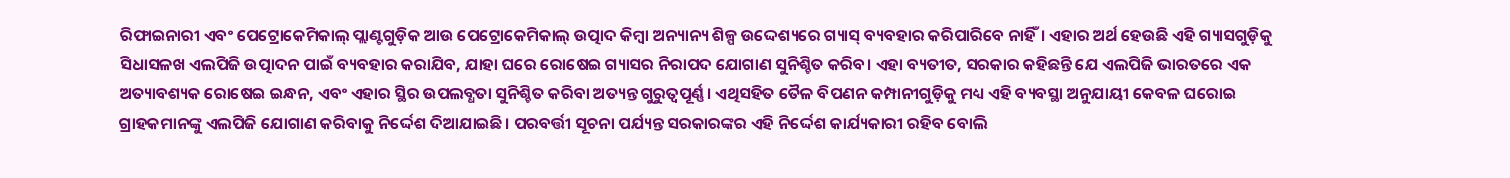ରିଫାଇନାରୀ ଏବଂ ପେଟ୍ରୋକେମିକାଲ୍ ପ୍ଲାଣ୍ଟଗୁଡ଼ିକ ଆଉ ପେଟ୍ରୋକେମିକାଲ୍ ଉତ୍ପାଦ କିମ୍ବା ଅନ୍ୟାନ୍ୟ ଶିଳ୍ପ ଉଦ୍ଦେଶ୍ୟରେ ଗ୍ୟାସ୍ ବ୍ୟବହାର କରିପାରିବେ ନାହିଁ। ଏହାର ଅର୍ଥ ହେଉଛି ଏହି ଗ୍ୟାସଗୁଡ଼ିକୁ ସିଧାସଳଖ ଏଲପିଜି ଉତ୍ପାଦନ ପାଇଁ ବ୍ୟବହାର କରାଯିବ, ଯାହା ଘରେ ରୋଷେଇ ଗ୍ୟାସର ନିରାପଦ ଯୋଗାଣ ସୁନିଶ୍ଚିତ କରିବ। ଏହା ବ୍ୟତୀତ, ସରକାର କହିଛନ୍ତି ଯେ ଏଲପିଜି ଭାରତରେ ଏକ ଅତ୍ୟାବଶ୍ୟକ ରୋଷେଇ ଇନ୍ଧନ, ଏବଂ ଏହାର ସ୍ଥିର ଉପଲବ୍ଧତା ସୁନିଶ୍ଚିତ କରିବା ଅତ୍ୟନ୍ତ ଗୁରୁତ୍ୱପୂର୍ଣ୍ଣ। ଏଥିସହିତ ତୈଳ ବିପଣନ କମ୍ପାନୀଗୁଡ଼ିକୁ ମଧ୍ୟ ଏହି ବ୍ୟବସ୍ଥା ଅନୁଯାୟୀ କେବଳ ଘରୋଇ ଗ୍ରାହକମାନଙ୍କୁ ଏଲପିଜି ଯୋଗାଣ କରିବାକୁ ନିର୍ଦ୍ଦେଶ ଦିଆଯାଇଛି। ପରବର୍ତ୍ତୀ ସୂଚନା ପର୍ଯ୍ୟନ୍ତ ସରକାରଙ୍କର ଏହି ନିର୍ଦ୍ଦେଶ କାର୍ଯ୍ୟକାରୀ ରହିବ ବୋଲି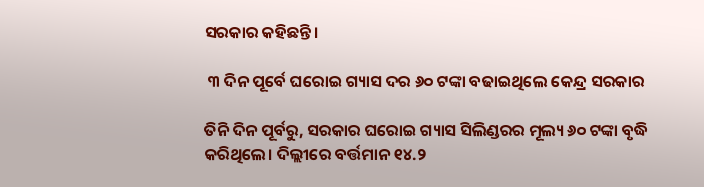ସରକାର କହିଛନ୍ତି।

 ୩ ଦିନ ପୂର୍ବେ ଘରୋଇ ଗ୍ୟାସ ଦର ୬୦ ଟଙ୍କା ବଢାଇଥିଲେ କେନ୍ଦ୍ର ସରକାର

ତିନି ଦିନ ପୂର୍ବରୁ, ସରକାର ଘରୋଇ ଗ୍ୟାସ ସିଲିଣ୍ଡରର ମୂଲ୍ୟ ୬୦ ଟଙ୍କା ବୃଦ୍ଧି କରିଥିଲେ। ଦିଲ୍ଲୀରେ ବର୍ତ୍ତମାନ ୧୪.୨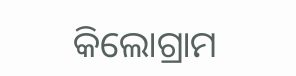କିଲୋଗ୍ରାମ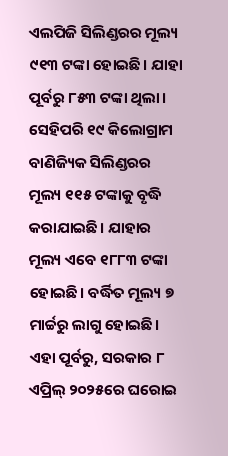ଏଲପିଜି ସିଲିଣ୍ଡରର ମୂଲ୍ୟ ୯୧୩ ଟଙ୍କା ହୋଇଛି। ଯାହା ପୂର୍ବରୁ ୮୫୩ ଟଙ୍କା ଥିଲା। ସେହିପରି ୧୯ କିଲୋଗ୍ରାମ ବାଣିଜ୍ୟିକ ସିଲିଣ୍ଡରର ମୂଲ୍ୟ ୧୧୫ ଟଙ୍କାକୁ ବୃଦ୍ଧି କରାଯାଇଛି। ଯାହାର ମୂଲ୍ୟ ଏବେ ୧୮୮୩ ଟଙ୍କା ହୋଇଛି। ବର୍ଦ୍ଧିତ ମୂଲ୍ୟ ୭ ମାର୍ଚ୍ଚରୁ ଲାଗୁ ହୋଇଛି। ଏହା ପୂର୍ବରୁ, ସରକାର ୮ ଏପ୍ରିଲ୍ ୨୦୨୫ରେ ଘରୋଇ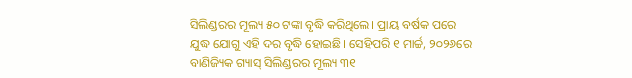ସିଲିଣ୍ଡରର ମୂଲ୍ୟ ୫୦ ଟଙ୍କା ବୃଦ୍ଧି କରିଥିଲେ। ପ୍ରାୟ ବର୍ଷକ ପରେ ଯୁଦ୍ଧ ଯୋଗୁ ଏହି ଦର ବୃଦ୍ଧି ହୋଇଛି। ସେହିପରି ୧ ମାର୍ଚ୍ଚ, ୨୦୨୬ରେ ବାଣିଜ୍ୟିକ ଗ୍ୟାସ୍ ସିଲିଣ୍ଡରର ମୂଲ୍ୟ ୩୧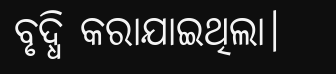ବୃଦ୍ଧି କରାଯାଇଥିଲା।